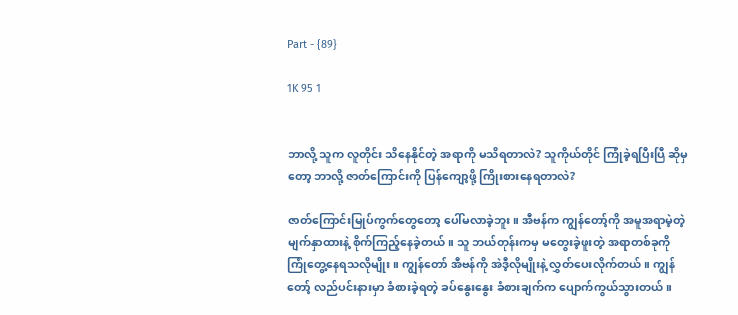Part - {89}

1K 95 1


ဘာလို့ သူက လူတိုင်း သိနေနိုင်တဲ့ အရာကို မသိရတာလဲ? သူကိုယ်တိုင် ကြုံခဲ့ရပြီးပြီ ဆိုမှတော့ ဘာလို့ ဇာတ်ကြောင်းကို ပြန်ကျော့ဖို့ ကြိုးစားနေရတာလဲ?

ဇာတ်ကြောင်းမြုပ်ကွက်တွေတော့ ပေါ်မလာခဲ့ဘူး။ အီဗန်က ကျွန်တော့်ကို အမူအရာမဲ့တဲ့ မျက်နှာထားနဲ့ စိုက်ကြည့်နေခဲ့တယ်။ သူ ဘယ်တုန်းကမှ မတွေးခဲ့ဖူးတဲ့ အရာတစ်ခုကို ကြုံတွေ့နေရသလိုမျိုး။ ကျွန်တော် အီဗန်ကို အဲဒီ့လိုမျိုးနဲ့ လွှတ်ပေးလိုက်တယ်။ ကျွန်တော့် လည်ပင်းနားမှာ ခံစားခဲ့ရတဲ့ ခပ်နွေးနွေး ခံစားချက်က ပျောက်ကွယ်သွားတယ်။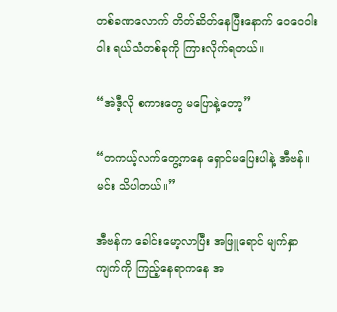တစ်ခဏလောက် တိတ်ဆိတ်နေပြီးနောက် ဝေဝေဝါးဝါး ရယ်သံတစ်ခုကို ကြားလိုက်ရတယ်။

“အဲဒီ့လို စကားတွေ မပြောနဲ့တော့”

“တကယ့်လက်တွေ့ကနေ ရှောင်မပြေးပါနဲ့ အီဗန်။ မင်း သိပါတယ်။”

အီဗန်က ခေါင်းမော့လာပြီး အဖြူရောင် မျက်နှာကျက်ကို ကြည့်နေရာကနေ အ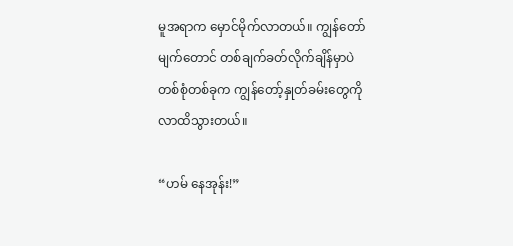မူအရာက မှောင်မိုက်လာတယ်။ ကျွန်တော် မျက်တောင် တစ်ချက်ခတ်လိုက်ချိန်မှာပဲ တစ်စုံတစ်ခုက ကျွန်တော့်နှုတ်ခမ်းတွေကို လာထိသွားတယ်။

“ဟမ် နေအုန်း!”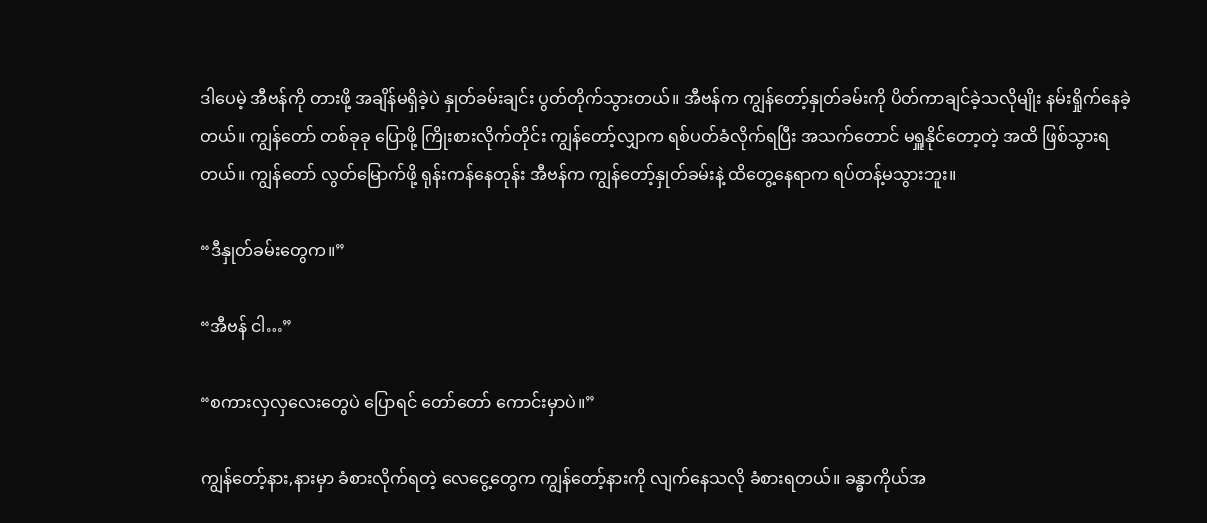ဒါပေမဲ့ အီဗန်ကို တားဖို့ အချိန်မရှိခဲ့ပဲ နှုတ်ခမ်းချင်း ပွတ်တိုက်သွားတယ်။ အီဗန်က ကျွန်တော့်နှုတ်ခမ်းကို ပိတ်ကာချင်ခဲ့သလိုမျိုး နမ်းရှိုက်နေခဲ့တယ်။ ကျွန်တော် တစ်ခုခု ပြောဖို့ ကြိုးစားလိုက်တိုင်း ကျွန်တော့်လျှာက ရစ်ပတ်ခံလိုက်ရပြီး အသက်တောင် မရှူနိုင်တော့တဲ့ အထိ ဖြစ်သွားရတယ်။ ကျွန်တော် လွတ်မြောက်ဖို့ ရုန်းကန်နေတုန်း အီဗန်က ကျွန်တော့်နှုတ်ခမ်းနဲ့ ထိတွေ့နေရာက ရပ်တန့်မသွားဘူး။

“ဒီနှုတ်ခမ်းတွေက။”

“အီဗန် ငါ…”

“စကားလှလှလေးတွေပဲ ပြောရင် တော်တော် ကောင်းမှာပဲ။”

ကျွန်တော့်နား,နားမှာ ခံစားလိုက်ရတဲ့ လေငွေ့တွေက ကျွန်တော့်နားကို လျက်နေသလို ခံစားရတယ်။ ခန္ဓာကိုယ်အ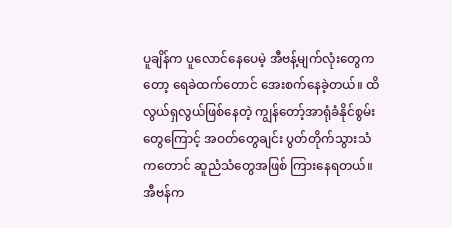ပူချိန်က ပူလောင်နေပေမဲ့ အီဗန့်မျက်လုံးတွေကတော့ ရေခဲထက်တောင် အေးစက်နေခဲ့တယ်။ ထိလွယ်ရှလွယ်ဖြစ်နေတဲ့ ကျွန်တော့်အာရုံခံနိုင်စွမ်းတွေကြောင့် အဝတ်တွေချင်း ပွတ်တိုက်သွားသံကတောင် ဆူညံသံတွေအဖြစ် ကြားနေရတယ်။ အီဗန်က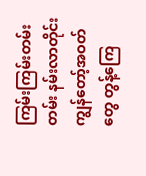ကြမ်းကြမ်းတမ်းတမ်း နမ်းလာတိုင်း ကျွန်တော့်အဝတ်တွေ တွန့်ကြေ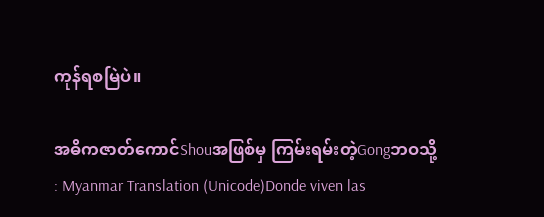ကုန်ရစမြဲပဲ။

အဓိကဇာတ်ကောင်Shouအဖြစ်မှ ကြမ်းရမ်းတဲ့Gongဘဝသို့ : Myanmar Translation (Unicode)Donde viven las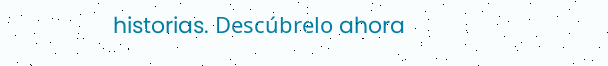historias. Descúbrelo ahora